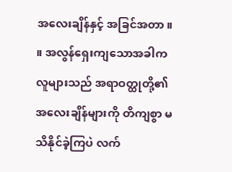အလေးချိန်နှင့် အခြင်အတာ။ ။ အလွန်ရှေးကျသောအခါက လူများသည် အရာဝတ္ထုတို့၏ အလေးချိန်များကို တိကျစွာ မသိနိုင်ခဲ့ကြပဲ လက်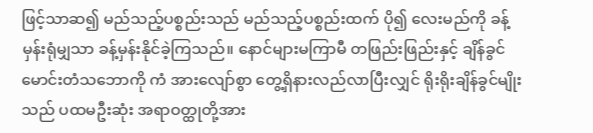ဖြင့်သာဆ၍ မည်သည့်ပစ္စည်းသည် မည်သည့်ပစ္စည်းထက် ပို၍ လေးမည်ကို ခန့်မှန်းရုံမျှသာ ခန့်မှန်းနိုင်ခဲ့ကြသည်။ နောင်များမကြာမီ တဖြည်းဖြည်းနှင့် ချိန်ခွင်မောင်းတံသဘောကို ကံ အားလျော်စွာ တွေ့ရှိနားလည်လာပြီးလျှင် ရိုးရိုးချိန်ခွင်မျိုးသည် ပထမဦးဆုံး အရာဝတ္ထုတို့အား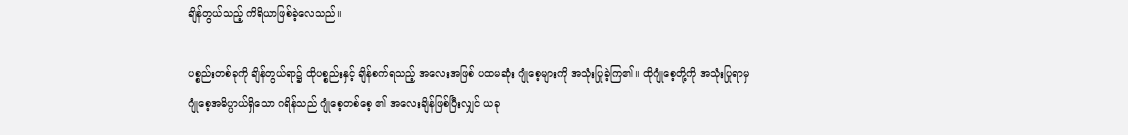ချိန်တွယ်သည့် ကိရိယာဖြစ်ခဲ့လေသည်။

ပစ္စည်းတစ်ခုကို ချိန်တွယ်ရာ၌ ထိုပစ္စည်းနှင့် ချိန်စက်ရသည့် အလေးအဖြစ် ပထမဆုံး ဂျုံစေ့များကို အသုံးပြုခဲ့ကြ၏။ ထိုဂျုံစေ့တို့ကို အသုံးပြုရာမှ ဂျုံစေ့အဓိပ္ပာယ်ရှိသော ဂရိန်သည် ဂျုံစေ့တစ်စေ့ ၏ အလေးချိန်ဖြစ်ပြီးလျှင် ယခု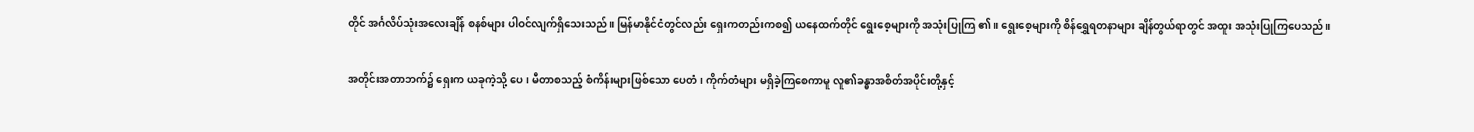တိုင် အင်္ဂလိပ်သုံးအလေးချိန် စနစ်များ ပါဝင်လျက်ရှိသေးသည်။ မြန်မာနိုင်ငံတွင်လည်း ရှေးကတည်းကစ၍ ယနေထက်တိုင် ရွေးစေ့များကို အသုံးပြုကြ ၏။ ရွေးစေ့များကို စိန်ရွှေရတနာများ ချိန်တွယ်ရာတွင် အထူး အသုံးပြုကြပေသည်။

အတိုင်းအတာဘက်၌ ရှေးက ယခုကဲ့သို့ ပေ၊ မီတာစသည့် စံကိန်းများဖြစ်သော ပေတံ၊ ကိုက်တံများ မရှိခဲ့ကြစေကာမူ လူ၏ခန္ဓာအစိတ်အပိုင်းတို့နှင့်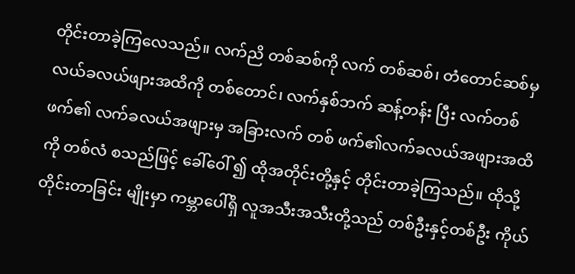တိုင်းတာခဲ့ကြလေသည်။ လက်ညိ တစ်ဆစ်ကို လက် တစ်ဆစ်၊ တံတောင်ဆစ်မှ လယ်ခလယ်ဖျားအထိကို တစ်တောင်၊ လက်နှစ်ဘက် ဆန့်တန်း ပြီး လက်တစ်ဖက်၏ လက်ခလယ်အဖျားမှ အခြားလက် တစ် ဖက်၏လက်ခလယ်အဖျားအထိကို တစ်လံ စသည်ဖြင့် ခေါ်ဝေါ် ၍ ထိုအတိုင်းတို့နှင့် တိုင်းတာခဲ့ကြသည်။ ထိုသို့ တိုင်းတာခြင်း မျိုးမှာ ကမ္ဘာပေါ်ရှိ လူအသီးအသီးတို့သည် တစ်ဦးနှင့်တစ်ဦး ကိုယ်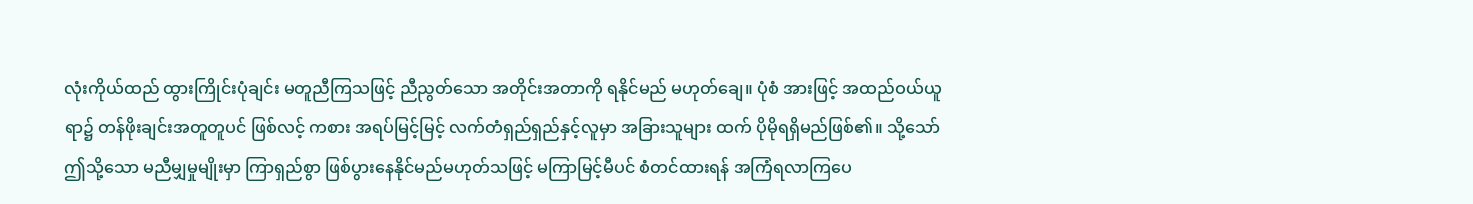လုံးကိုယ်ထည် ထွားကြိုင်းပုံချင်း မတူညီကြသဖြင့် ညီညွတ်သော အတိုင်းအတာကို ရနိုင်မည် မဟုတ်ချေ။ ပုံစံ အားဖြင့် အထည်ဝယ်ယူရာ၌ တန်ဖိုးချင်းအတူတူပင် ဖြစ်လင့် ကစား အရပ်မြင့်မြင့် လက်တံရှည်ရှည်နှင့်လူမှာ အခြားသူများ ထက် ပိုမိုရရှိမည်ဖြစ်၏။ သို့သော် ဤသို့သော မညီမျှမှုမျိုးမှာ ကြာရှည်စွာ ဖြစ်ပွားနေနိုင်မည်မဟုတ်သဖြင့် မကြာမြင့်မီပင် စံတင်ထားရန် အကြံရလာကြပေ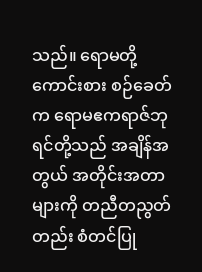သည်။ ရောမတို့ ကောင်းစား စဉ်ခေတ်က ရောမဧကရာဇ်ဘုရင်တို့သည် အချိန်အတွယ် အတိုင်းအတာများကို တညီတညွတ်တည်း စံတင်ပြု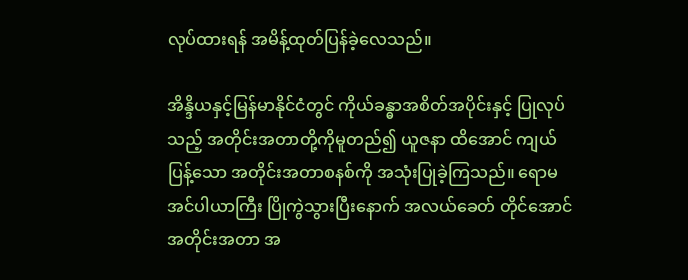လုပ်ထားရန် အမိန့်ထုတ်ပြန်ခဲ့လေသည်။

အိန္ဒိယနှင့်မြန်မာနိုင်ငံတွင် ကိုယ်ခန္ဓာအစိတ်အပိုင်းနှင့် ပြုလုပ်သည့် အတိုင်းအတာတို့ကိုမူတည်၍ ယူဇနာ ထိအောင် ကျယ်ပြန့်သော အတိုင်းအတာစနစ်ကို အသုံးပြုခဲ့ကြသည်။ ရောမအင်ပါယာကြီး ပြိုကွဲသွားပြီးနောက် အလယ်ခေတ် တိုင်အောင် အတိုင်းအတာ အ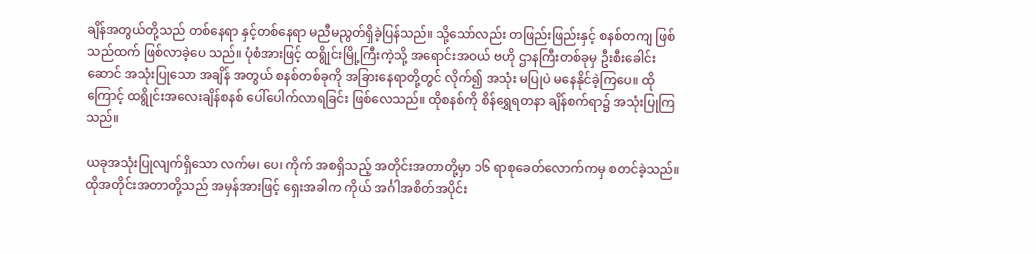ချိန်အတွယ်တို့သည် တစ်နေရာ နှင့်တစ်နေရာ မညီမညွတ်ရှိခဲ့ပြန်သည်။ သို့သော်လည်း တဖြည်းဖြည်းနှင့် စနစ်တကျ ဖြစ်သည်ထက် ဖြစ်လာခဲ့ပေ သည်။ ပုံစံအားဖြင့် ထရွိုင်းမြို့ကြီးကဲ့သို့ အရောင်းအဝယ် ဗဟို ဌာနကြီးတစ်ခုမှ ဦးစီးခေါင်းဆောင် အသုံးပြုသော အချိန် အတွယ် စနစ်တစ်ခုကို အခြားနေရာတို့တွင် လိုက်၍ အသုံး မပြုပဲ မနေနိုင်ခဲ့ကြပေ။ ထိုကြောင့် ထရွိုင်းအလေးချိန်စနစ် ပေါ်ပေါက်လာရခြင်း ဖြစ်လေသည်။ ထိုစနစ်ကို စိန်ရွှေရတနာ ချိန်စက်ရာ၌ အသုံးပြုကြသည်။

ယခုအသုံးပြုလျက်ရှိသော လက်မ၊ ပေ၊ ကိုက် အစရှိသည့် အတိုင်းအတာတို့မှာ ၁၆ ရာစုခေတ်လောက်ကမှ စတင်ခဲ့သည်။ ထိုအတိုင်းအတာတို့သည် အမှန်အားဖြင့် ရှေးအခါက ကိုယ် အင်္ဂါအစိတ်အပိုင်း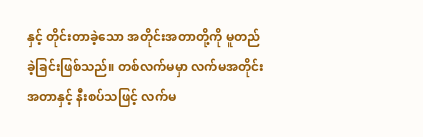နှင့် တိုင်းတာခဲ့သော အတိုင်းအတာတို့ကို မူတည်ခဲ့ခြင်းဖြစ်သည်။ တစ်လက်မမှာ လက်မအတိုင်းအတာနှင့် နီးစပ်သဖြင့် လက်မ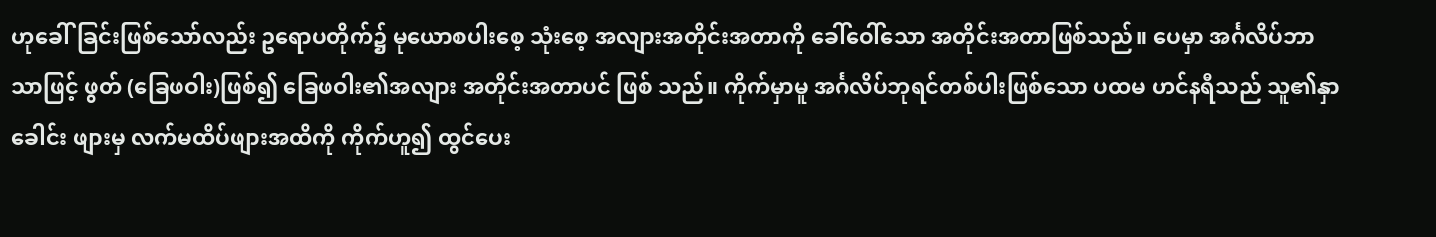ဟုခေါ်ခြင်းဖြစ်သော်လည်း ဥရောပတိုက်၌ မုယောစပါးစေ့ သုံးစေ့ အလျားအတိုင်းအတာကို ခေါ်ဝေါ်သော အတိုင်းအတာဖြစ်သည်။ ပေမှာ အင်္ဂလိပ်ဘာသာဖြင့် ဖွတ် (ခြေဖဝါး)ဖြစ်၍ ခြေဖဝါး၏အလျား အတိုင်းအတာပင် ဖြစ် သည်။ ကိုက်မှာမူ အင်္ဂလိပ်ဘုရင်တစ်ပါးဖြစ်သော ပထမ ဟင်နရီသည် သူ၏နှာခေါင်း ဖျားမှ လက်မထိပ်ဖျားအထိကို ကိုက်ဟူ၍ ထွင်ပေး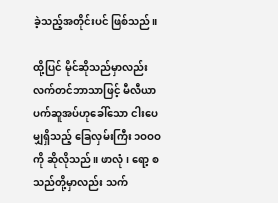ခဲ့သည့်အတိုင်းပင် ဖြစ်သည်။

ထို့ပြင် မိုင်ဆိုသည်မှာလည်း လက်တင်ဘာသာဖြင့် မီလီယာ ပက်ဆူအပ်ဟုခေါ်သော ငါးပေမျှရှိသည့် ခြေလှမ်းကြီး ၁ဝဝဝ ကို ဆိုလိုသည်။ ဖာလုံ၊ ရော့ စသည်တို့မှာလည်း သက်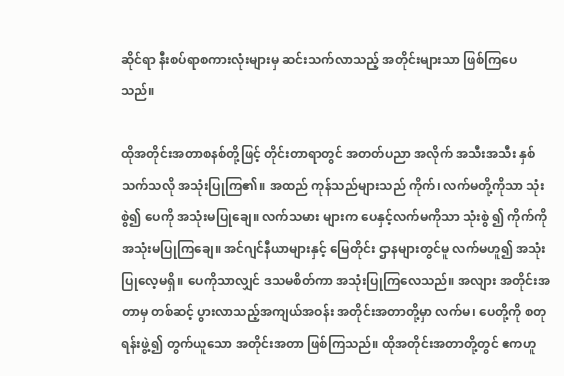ဆိုင်ရာ နီးစပ်ရာစကားလုံးများမှ ဆင်းသက်လာသည့် အတိုင်းများသာ ဖြစ်ကြပေသည်။

ထိုအတိုင်းအတာစနစ်တို့ဖြင့် တိုင်းတာရာတွင် အတတ်ပညာ အလိုက် အသီးအသီး နှစ်သက်သလို အသုံးပြုကြ၏။ အထည် ကုန်သည်များသည် ကိုက်၊ လက်မတို့ကိုသာ သုံးစွဲ၍ ပေကို အသုံးမပြုချေ။ လက်သမား များက ပေနှင့်လက်မကိုသာ သုံးစွဲ ၍ ကိုက်ကို အသုံးမပြုကြချေ။ အင်ဂျင်နီယာများနှင့် မြေတိုင်း ဌာနများတွင်မူ လက်မဟူ၍ အသုံးပြုလေ့မရှိ။ ပေကိုသာလျှင် ဒသမစိတ်ကာ အသုံးပြုကြလေသည်။ အလျား အတိုင်းအတာမှ တစ်ဆင့် ပွားလာသည့်အကျယ်အဝန်း အတိုင်းအတာတို့မှာ လက်မ၊ ပေတို့ကို စတုရန်းဖွဲ့၍ တွက်ယူသော အတိုင်းအတာ ဖြစ်ကြသည်။ ထိုအတိုင်းအတာတို့တွင် ဧကဟူ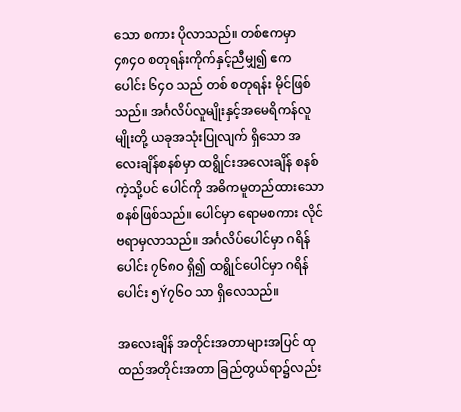သော စကား ပိုလာသည်။ တစ်ဧကမှာ ၄၈၄ဝ စတုရန်းကိုက်နှင့်ညီမျှ၍ ဧကပေါင်း ၆၄ဝ သည် တစ် စတုရန်း မိုင်ဖြစ်သည်။ အင်္ဂလိပ်လူမျိုးနှင့်အမေရိကန်လူမျိုးတို့ ယခုအသုံးပြုလျက် ရှိသော အလေးချိန်စနစ်မှာ ထရွိုင်းအလေးချိန် စနစ်ကဲ့သို့ပင် ပေါင်ကို အဓိကမူတည်ထားသော စနစ်ဖြစ်သည်။ ပေါင်မှာ ရောမစကား လိုင်ဗရာမှလာသည်။ အင်္ဂလိပ်ပေါင်မှာ ဂရိန် ပေါင်း ၇၆၈ဝ ရှိ၍ ထရွိုင်ပေါင်မှာ ဂရိန်ပေါင်း ၅Ý၇၆ဝ သာ ရှိလေသည်။

အလေးချိန် အတိုင်းအတာများအပြင် ထုထည်အတိုင်းအတာ ခြည်တွယ်ရာ၌လည်း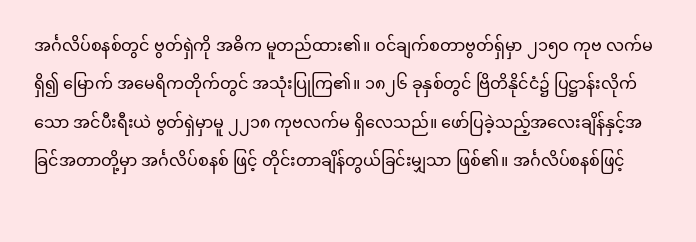အင်္ဂလိပ်စနစ်တွင် ဗွတ်ရှဲကို အဓိက မူတည်ထား၏။ ဝင်ချက်စတာဗွတ်ရှ်မှာ ၂၁၅ဝ ကုဗ လက်မ ရှိ၍ မြောက် အမေရိကတိုက်တွင် အသုံးပြုကြ၏။ ၁၈၂၆ ခုနှစ်တွင် ဗြိတိနိုင်ငံ၌ ပြဋ္ဌာန်းလိုက်သော အင်ပီးရီးယဲ ဗွတ်ရှဲမှာမူ ၂၂၁၈ ကုဗလက်မ ရှိလေသည်။ ဖော်ပြခဲ့သည့်အလေးချိန်နှင့်အခြင်အတာတို့မှာ အင်္ဂလိပ်စနစ် ဖြင့် တိုင်းတာချိန်တွယ်ခြင်းမျှသာ ဖြစ်၏။ အင်္ဂလိပ်စနစ်ဖြင့်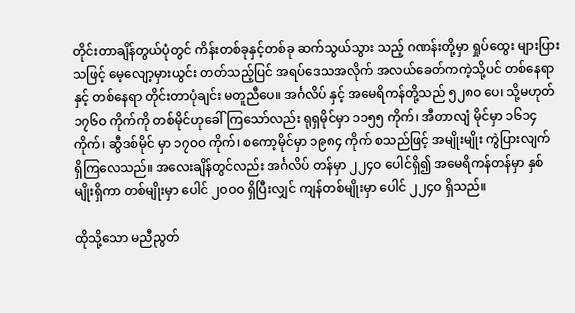တိုင်းတာချိန်တွယ်ပုံတွင် ကိန်းတစ်ခုနှင့်တစ်ခု ဆက်သွယ်သွား သည့် ဂဏန်းတို့မှာ ရှုပ်ထွေး များပြားသဖြင့် မေ့လျော့မှားယွင်း တတ်သည့်ပြင် အရပ်ဒေသအလိုက် အလယ်ခေတ်ကကဲ့သို့ပင် တစ်နေရာနှင့် တစ်နေရာ တိုင်းတာပုံချင်း မတူညီပေ။ အင်္ဂလိပ် နှင့် အမေရိကန်တို့သည် ၅၂၈ဝ ပေ၊ သို့မဟုတ် ၁၇၆ဝ ကိုက်ကို တစ်မိုင်ဟုခေါ်ကြသော်လည်း ရုရှမိုင်မှာ ၁၁၅၅ ကိုက်၊ အီတာလျံ မိုင်မှာ ၁၆၁၄ ကိုက်၊ ဆွီဒစ်မိုင် မှာ ၁၇ဝဝ ကိုက်၊ စကော့မိုင်မှာ ၁၉၈၄ ကိုက် စသည်ဖြင့် အမျိုးမျိုး ကွဲပြားလျက် ရှိကြလေသည်။ အလေးချိန်တွင်လည်း အင်္ဂလိပ် တန်မှာ ၂၂၄ဝ ပေါင်ရှိ၍ အမေရိကန်တန်မှာ နှစ်မျိုးရှိကာ တစ်မျိုးမှာ ပေါင် ၂ဝဝဝ ရှိပြီးလျှင် ကျန်တစ်မျိုးမှာ ပေါင် ၂၂၄ဝ ရှိသည်။

ထိုသို့သော မညီညွတ်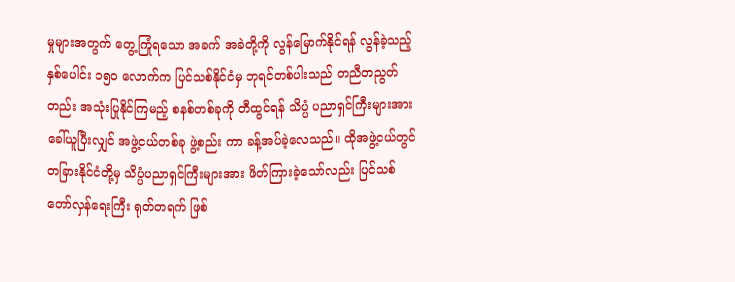မှုများအတွက် တွေ့ကြုံရသော အခက် အခဲတို့ကို လွန်မြောက်နိုင်ရန် လွန်ခဲ့သည့် နှစ်ပေါင်း ၁၅ဝ လောက်က ပြင်သစ်နိုင်ငံမှ ဘုရင်တစ်ပါးသည် တညီတညွတ် တည်း အသုံးပြုနိုင်ကြမည့် စနစ်တစ်ခုကို တီထွင်ရန် သိပ္ပံ ပညာရှင်ကြီးများအား ခေါ်ယူပြီးလျှင် အဖွဲ့ငယ်တစ်ခု ဖွဲ့စည်း ကာ ခန့်အပ်ခဲ့လေသည်။ ထိုအဖွဲ့ငယ်တွင် တခြားနိုင်ငံတို့မှ သိပ္ပံပညာရှင်ကြီးများအား ဖိတ်ကြားခဲ့သော်လည်း ပြင်သစ် တော်လှန်ရေးကြီး ရုတ်တရက် ဖြစ်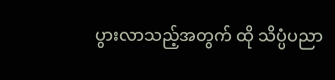ပွားလာသည့်အတွက် ထို သိပ္ပံပညာ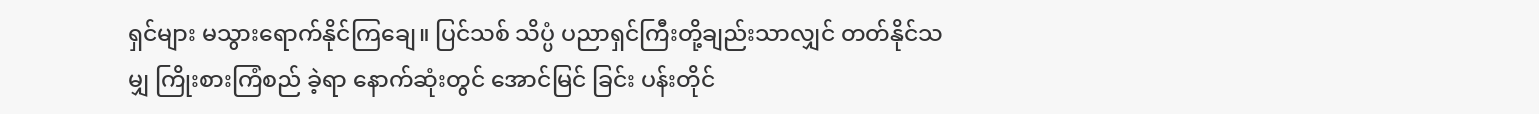ရှင်များ မသွားရောက်နိုင်ကြချေ။ ပြင်သစ် သိပ္ပံ ပညာရှင်ကြီးတို့ချည်းသာလျှင် တတ်နိုင်သမျှ ကြိုးစားကြံစည် ခဲ့ရာ နောက်ဆုံးတွင် အောင်မြင် ခြင်း ပန်းတိုင်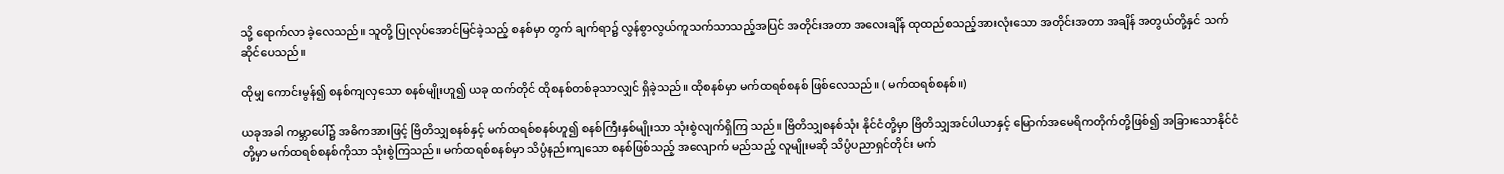သို့ ရောက်လာ ခဲ့လေသည်။ သူတို့ ပြုလုပ်အောင်မြင်ခဲ့သည့် စနစ်မှာ တွက် ချက်ရာ၌ လွန်စွာလွယ်ကူသက်သာသည့်အပြင် အတိုင်းအတာ အလေးချိန် ထုထည်စသည့်အားလုံးသော အတိုင်းအတာ အချိန် အတွယ်တို့နှင် သက်ဆိုင်ပေသည်။

ထိုမျှ ကောင်းမွန်၍ စနစ်ကျလှသော စနစ်မျိုးဟူ၍ ယခု ထက်တိုင် ထိုစနစ်တစ်ခုသာလျှင် ရှိခဲ့သည်။ ထိုစနစ်မှာ မက်ထရစ်စနစ် ဖြစ်လေသည်။ ( မက်ထရစ်စနစ်။)

ယခုအခါ ကမ္ဘာပေါ်၌ အဓိကအားဖြင့် ဗြိတိသျှစနစ်နှင့် မက်ထရစ်စနစ်ဟူ၍ စနစ်ကြီးနှစ်မျိုးသာ သုံးစွဲလျက်ရှိကြ သည်။ ဗြိတိသျှစနစ်သုံး နိုင်ငံတို့မှာ ဗြိတိသျှအင်ပါယာနှင့် မြောက်အမေရိကတိုက်တို့ဖြစ်၍ အခြားသောနိုင်ငံတို့မှာ မက်ထရစ်စနစ်ကိုသာ သုံးစွဲကြသည်။ မက်ထရစ်စနစ်မှာ သိပ္ပံနည်းကျသော စနစ်ဖြစ်သည့် အလျောက် မည်သည့် လူမျိုးမဆို သိပ္ပံပညာရှင်တိုင်း မက်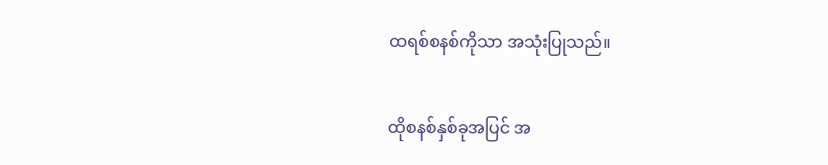ထရစ်စနစ်ကိုသာ အသုံးပြုသည်။

ထိုစနစ်နှစ်ခုအပြင် အ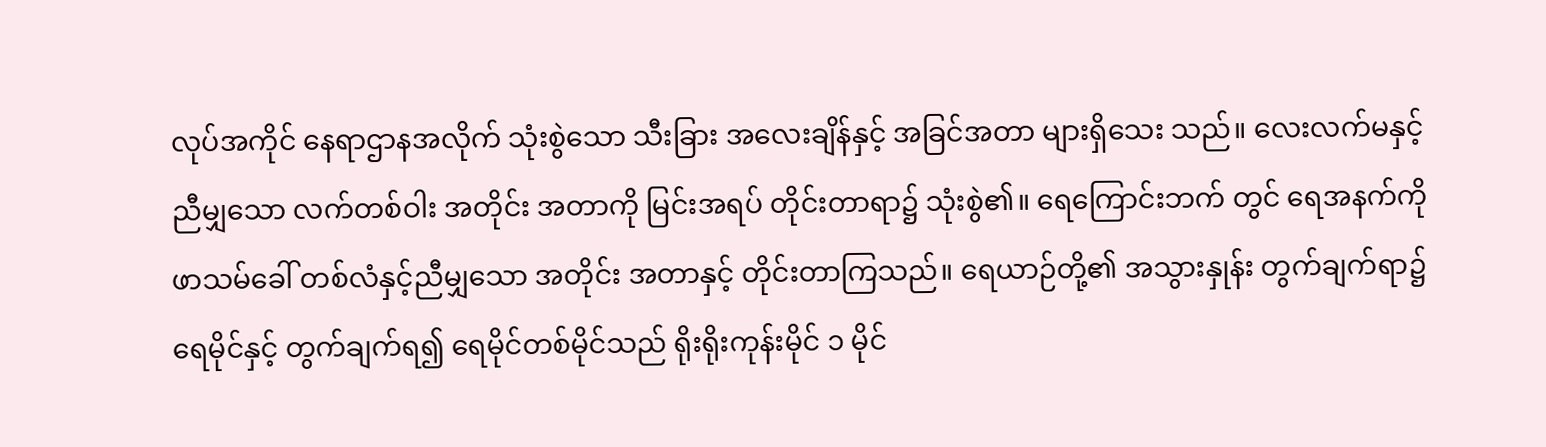လုပ်အကိုင် နေရာဌာနအလိုက် သုံးစွဲသော သီးခြား အလေးချိန်နှင့် အခြင်အတာ များရှိသေး သည်။ လေးလက်မနှင့်ညီမျှသော လက်တစ်ဝါး အတိုင်း အတာကို မြင်းအရပ် တိုင်းတာရာ၌ သုံးစွဲ၏။ ရေကြောင်းဘက် တွင် ရေအနက်ကိုဖာသမ်ခေါ် တစ်လံနှင့်ညီမျှသော အတိုင်း အတာနှင့် တိုင်းတာကြသည်။ ရေယာဉ်တို့၏ အသွားနှုန်း တွက်ချက်ရာ၌ ရေမိုင်နှင့် တွက်ချက်ရ၍ ရေမိုင်တစ်မိုင်သည် ရိုးရိုးကုန်းမိုင် ၁ မိုင်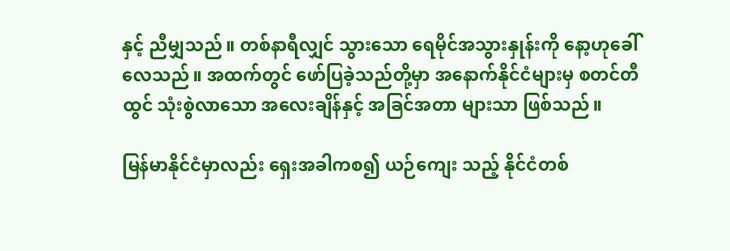နှင့် ညီမျှသည်။ တစ်နာရီလျှင် သွားသော ရေမိုင်အသွားနှုန်းကို နော့ဟုခေါ် လေသည်။ အထက်တွင် ဖော်ပြခဲ့သည်တို့မှာ အနောက်နိုင်ငံများမှ စတင်တီထွင် သုံးစွဲလာသော အလေးချိန်နှင့် အခြင်အတာ များသာ ဖြစ်သည်။

မြန်မာနိုင်ငံမှာလည်း ရှေးအခါကစ၍ ယဉ်ကျေး သည့် နိုင်ငံတစ်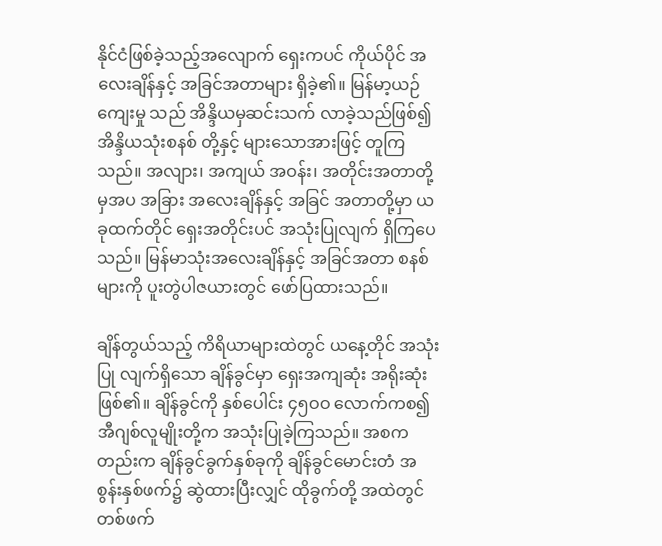နိုင်ငံဖြစ်ခဲ့သည့်အလျောက် ရှေးကပင် ကိုယ်ပိုင် အလေးချိန်နှင့် အခြင်အတာများ ရှိခဲ့၏။ မြန်မာ့ယဉ်ကျေးမှု သည် အိန္ဒိယမှဆင်းသက် လာခဲ့သည်ဖြစ်၍ အိန္ဒိယသုံးစနစ် တို့နှင့် များသောအားဖြင့် တူကြသည်။ အလျား၊ အကျယ် အဝန်း၊ အတိုင်းအတာတို့မှအပ အခြား အလေးချိန်နှင့် အခြင် အတာတို့မှာ ယခုထက်တိုင် ရှေးအတိုင်းပင် အသုံးပြုလျက် ရှိကြပေသည်။ မြန်မာသုံးအလေးချိန်နှင့် အခြင်အတာ စနစ် များကို ပူးတွဲပါဇယားတွင် ဖော်ပြထားသည်။

ချိန်တွယ်သည့် ကိရိယာများထဲတွင် ယနေ့တိုင် အသုံးပြု လျက်ရှိသော ချိန်ခွင်မှာ ရှေးအကျဆုံး အရိုးဆုံး ဖြစ်၏။ ချိန်ခွင်ကို နှစ်ပေါင်း ၄၅ဝဝ လောက်ကစ၍ အီဂျစ်လူမျိုးတို့က အသုံးပြုခဲ့ကြသည်။ အစကတည်းက ချိန်ခွင်ခွက်နှစ်ခုကို ချိန်ခွင်မောင်းတံ အစွန်းနှစ်ဖက်၌ ဆွဲထားပြီးလျှင် ထိုခွက်တို့ အထဲတွင် တစ်ဖက်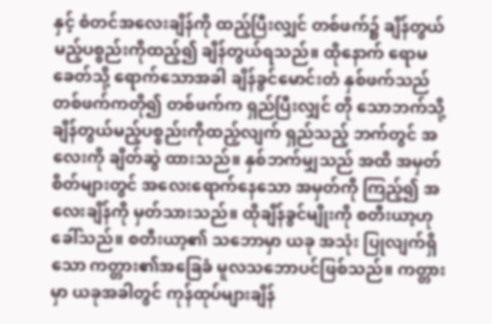နှင့် စံတင်အလေးချိန်ကို ထည့်ပြီးလျှင် တစ်ဖက်၌ ချိန်တွယ်မည့်ပစ္စည်းကိုထည့်၍ ချိန်တွယ်ရသည်။ ထိုနောက် ရောမခေတ်သို့ ရောက်သောအခါ ချိန်ခွင်မောင်းတံ နှစ်ဖက်သည် တစ်ဖက်ကတို၍ တစ်ဖက်က ရှည်ပြီးလျှင် တို သောဘက်သို့ ချိန်တွယ်မည့်ပစ္စည်းကိုထည့်လျက် ရှည်သည့် ဘက်တွင် အလေးကို ချိတ်ဆွဲ ထားသည်။ နှစ်ဘက်မျှသည် အထိ အမှတ်စိတ်များတွင် အလေးရောက်နေသော အမှတ်ကို ကြည့်၍ အလေးချိန်ကို မှတ်သားသည်။ ထိုချိန်ခွင်မျိုးကို စတီးယာ့ဟုခေါ်သည်။ စတီးယာ့၏ သဘောမှာ ယခု အသုံး ပြုလျက်ရှိသော ကတ္တား၏အခြေခံ မူလသဘောပင်ဖြစ်သည်။ ကတ္တားမှာ ယခုအခါတွင် ကုန်ထုပ်များချိန်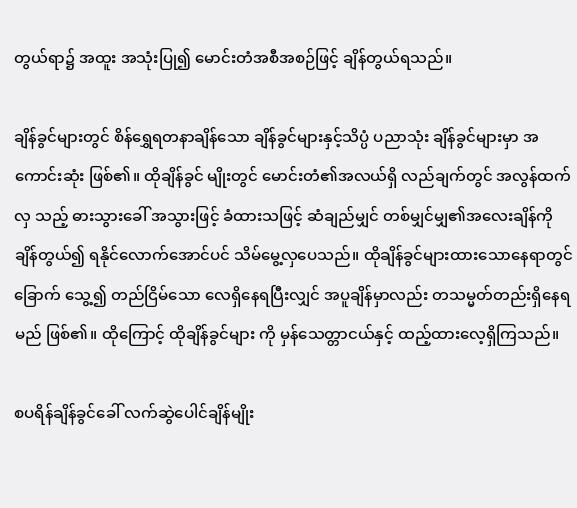တွယ်ရာ၌ အထူး အသုံးပြု၍ မောင်းတံအစီအစဉ်ဖြင့် ချိန်တွယ်ရသည်။

ချိန်ခွင်များတွင် စိန်ရွှေရတနာချိန်သော ချိန်ခွင်များနှင့်သိပ္ပံ ပညာသုံး ချိန်ခွင်များမှာ အကောင်းဆုံး ဖြစ်၏။ ထိုချိန်ခွင် မျိုးတွင် မောင်းတံ၏အလယ်ရှိ လည်ချက်တွင် အလွန်ထက်လှ သည့် ဓားသွားခေါ် အသွားဖြင့် ခံထားသဖြင့် ဆံချည်မျှင် တစ်မျှင်မျှ၏အလေးချိန်ကို ချိန်တွယ်၍ ရနိုင်လောက်အောင်ပင် သိမ်မွေ့လှပေသည်။ ထိုချိန်ခွင်များထားသောနေရာတွင် ခြောက် သွေ့၍ တည်ငြိမ်သော လေရှိနေရပြီးလျှင် အပူချိန်မှာလည်း တသမ္မတ်တည်းရှိနေရမည် ဖြစ်၏။ ထိုကြောင့် ထိုချိန်ခွင်များ ကို မှန်သေတ္တာငယ်နှင့် ထည့်ထားလေ့ရှိကြသည်။

စပရိန်ချိန်ခွင်ခေါ် လက်ဆွဲပေါင်ချိန်မျိုး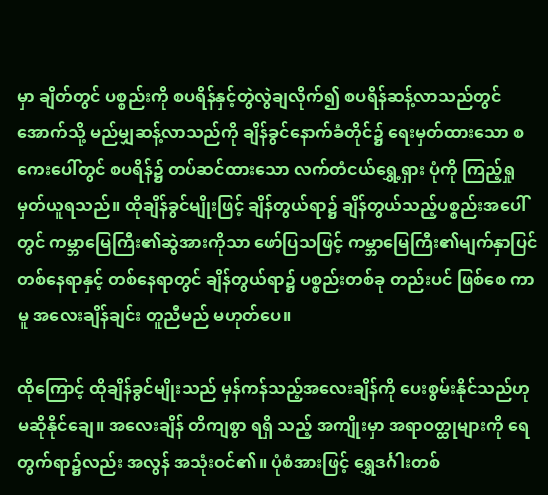မှာ ချိတ်တွင် ပစ္စည်းကို စပရိန်နှင့်တွဲလွဲချလိုက်၍ စပရိန်ဆန့်လာသည်တွင်အောက်သို့ မည်မျှဆန့်လာသည်ကို ချိန်ခွင်နောက်ခံတိုင်၌ ရေးမှတ်ထားသော စကေးပေါ်တွင် စပရိန်၌ တပ်ဆင်ထားသော လက်တံငယ်ရွှေ့ရှား ပုံကို ကြည့်ရှုမှတ်ယူရသည်။ ထိုချိန်ခွင်မျိုးဖြင့် ချိန်တွယ်ရာ၌ ချိန်တွယ်သည့်ပစ္စည်းအပေါ်တွင် ကမ္ဘာမြေကြီး၏ဆွဲအားကိုသာ ဖော်ပြသဖြင့် ကမ္ဘာမြေကြီး၏မျက်နှာပြင် တစ်နေရာနှင့် တစ်နေရာတွင် ချိန်တွယ်ရာ၌ ပစ္စည်းတစ်ခု တည်းပင် ဖြစ်စေ ကာမူ အလေးချိန်ချင်း တူညီမည် မဟုတ်ပေ။

ထိုကြောင့် ထိုချိန်ခွင်မျိုးသည် မှန်ကန်သည့်အလေးချိန်ကို ပေးစွမ်းနိုင်သည်ဟု မဆိုနိုင်ချေ။ အလေးချိန် တိကျစွာ ရရှိ သည့် အကျိုးမှာ အရာဝတ္ထုများကို ရေတွက်ရာ၌လည်း အလွန် အသုံးဝင်၏။ ပုံစံအားဖြင့် ရွှေဒင်္ဂါးတစ်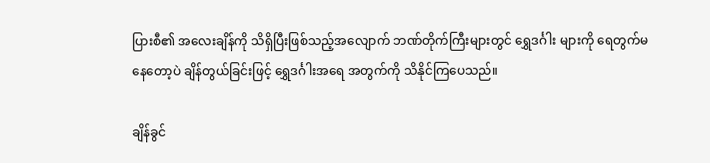ပြားစီ၏ အလေးချိန်ကို သိရှိပြီးဖြစ်သည့်အလျောက် ဘဏ်တိုက်ကြီးများတွင် ရွှေဒင်္ဂါး များကို ရေတွက်မနေတော့ပဲ ချိန်တွယ်ခြင်းဖြင့် ရွှေဒင်္ဂါးအရေ အတွက်ကို သိနိုင်ကြပေသည်။

ချိန်ခွင်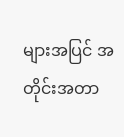များအပြင် အတိုင်းအတာ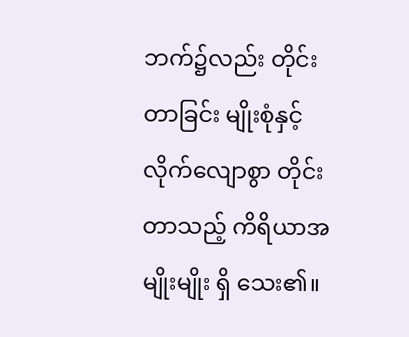ဘက်၌လည်း တိုင်းတာခြင်း မျိုးစုံနှင့် လိုက်လျောစွာ တိုင်းတာသည့် ကိရိယာအမျိုးမျိုး ရှိ သေး၏။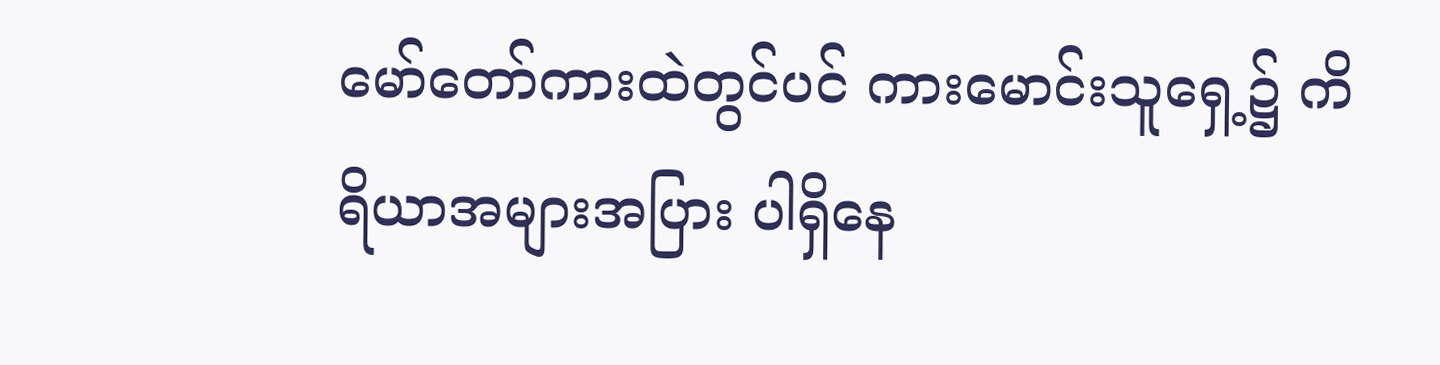မော်တော်ကားထဲတွင်ပင် ကားမောင်းသူရှေ့၌ ကိရိယာအများအပြား ပါရှိနေ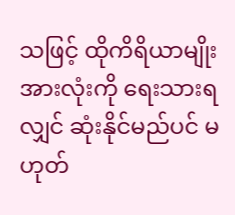သဖြင့် ထိုကိရိယာမျိုးအားလုံးကို ရေးသားရလျှင် ဆုံးနိုင်မည်ပင် မဟုတ်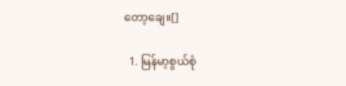တော့ချေ။[]

  1. မြန်မာ့စွယ်စုံ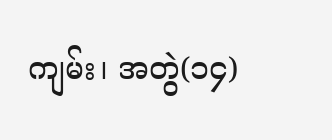ကျမ်း၊ အတွဲ(၁၄)